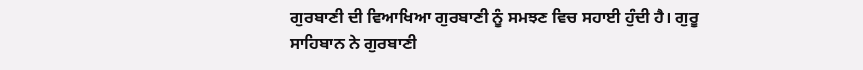ਗੁਰਬਾਣੀ ਦੀ ਵਿਆਖਿਆ ਗੁਰਬਾਣੀ ਨੂੰ ਸਮਝਣ ਵਿਚ ਸਹਾਈ ਹੁੰਦੀ ਹੈ। ਗੁਰੂ
ਸਾਹਿਬਾਨ ਨੇ ਗੁਰਬਾਣੀ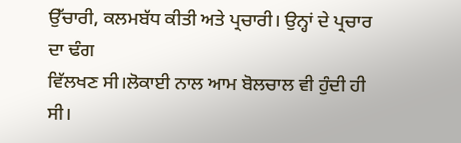ਉੱਚਾਰੀ, ਕਲਮਬੱਧ ਕੀਤੀ ਅਤੇ ਪ੍ਰਚਾਰੀ। ਉਨ੍ਹਾਂ ਦੇ ਪ੍ਰਚਾਰ ਦਾ ਢੰਗ
ਵਿੱਲਖਣ ਸੀ।ਲੋਕਾਈ ਨਾਲ ਆਮ ਬੋਲਚਾਲ ਵੀ ਹੁੰਦੀ ਹੀ ਸੀ।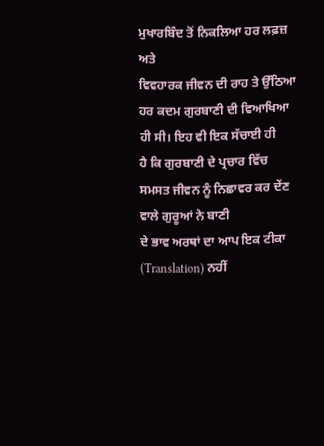ਮੁਖਾਰਬਿੰਦ ਤੋਂ ਨਿਕਲਿਆ ਹਰ ਲਫ਼ਜ਼ ਅਤੇ
ਵਿਵਹਾਰਕ ਜੀਵਨ ਦੀ ਰਾਹ ਤੇ ਉੱਠਿਆ ਹਰ ਕਦਮ ਗੁਰਬਾਣੀ ਦੀ ਵਿਆਖਿਆ ਹੀ ਸੀ। ਇਹ ਵੀ ਇਕ ਸੱਚਾਈ ਹੀ
ਹੈ ਕਿ ਗੁਰਬਾਣੀ ਦੇ ਪ੍ਰਚਾਰ ਵਿੱਚ ਸਮਸਤ ਜੀਵਨ ਨੂੰ ਨਿਛਾਵਰ ਕਰ ਦੇਂਣ ਵਾਲੇ ਗੁਰੂਆਂ ਨੇ ਬਾਣੀ
ਦੇ ਭਾਵ ਅਰਥਾਂ ਦਾ ਆਪ ਇਕ ਟੀਕਾ (Translation) ਨਹੀਂ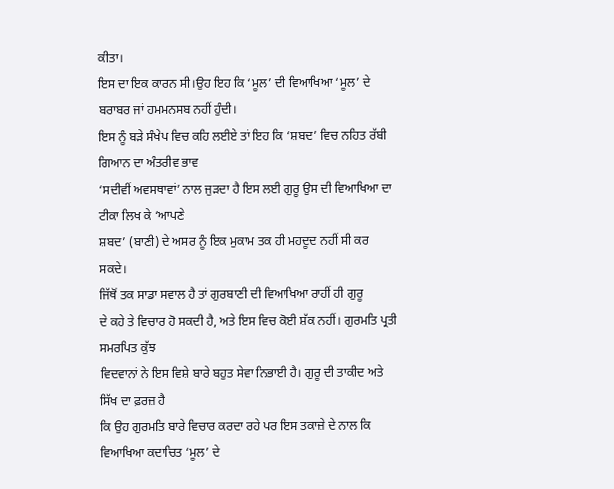ਕੀਤਾ।
ਇਸ ਦਾ ਇਕ ਕਾਰਨ ਸੀ।ਉਹ ਇਹ ਕਿ ‘ਮੂਲ’ ਦੀ ਵਿਆਖਿਆ ‘ਮੂਲ’ ਦੇ ਬਰਾਬਰ ਜਾਂ ਹਮਮਨਸਬ ਨਹੀਂ ਹੁੰਦੀ।
ਇਸ ਨੂੰ ਬੜੇ ਸੰਖੇਪ ਵਿਚ ਕਹਿ ਲਈਏ ਤਾਂ ਇਹ ਕਿ ‘ਸ਼ਬਦ’ ਵਿਚ ਨਹਿਤ ਰੱਬੀ ਗਿਆਨ ਦਾ ਅੰਤਰੀਵ ਭਾਵ
‘ਸਦੀਵੀਂ ਅਵਸਥਾਵਾਂ’ ਨਾਲ ਜੁੜਦਾ ਹੈ ਇਸ ਲਈ ਗੁਰੂ ਉਸ ਦੀ ਵਿਆਖਿਆ ਦਾ ਟੀਕਾ ਲਿਖ ਕੇ ‘ਆਪਣੇ
ਸ਼ਬਦ’ (ਬਾਣੀ) ਦੇ ਅਸਰ ਨੂੰ ਇਕ ਮੁਕਾਮ ਤਕ ਹੀ ਮਹਦੂਦ ਨਹੀਂ ਸੀ ਕਰ ਸਕਦੇ।
ਜਿੱਥੋਂ ਤਕ ਸਾਡਾ ਸਵਾਲ ਹੈ ਤਾਂ ਗੁਰਬਾਣੀ ਦੀ ਵਿਆਖਿਆ ਰਾਹੀਂ ਹੀ ਗੁਰੂ
ਦੇ ਕਹੇ ਤੇ ਵਿਚਾਰ ਹੋ ਸਕਦੀ ਹੈ, ਅਤੇ ਇਸ ਵਿਚ ਕੋਈ ਸ਼ੱਕ ਨਹੀਂ। ਗੁਰਮਤਿ ਪ੍ਰਤੀ ਸਮਰਪਿਤ ਕੁੱਝ
ਵਿਦਵਾਨਾਂ ਨੇ ਇਸ ਵਿਸ਼ੇ ਬਾਰੇ ਬਹੁਤ ਸੇਵਾ ਨਿਭਾਈ ਹੈ। ਗੁਰੂ ਦੀ ਤਾਕੀਦ ਅਤੇ ਸਿੱਖ ਦਾ ਫ਼ਰਜ਼ ਹੈ
ਕਿ ਉਹ ਗੁਰਮਤਿ ਬਾਰੇ ਵਿਚਾਰ ਕਰਦਾ ਰਹੇ ਪਰ ਇਸ ਤਕਾਜ਼ੇ ਦੇ ਨਾਲ ਕਿ ਵਿਆਖਿਆ ਕਦਾਚਿਤ ‘ਮੂਲ’ ਦੇ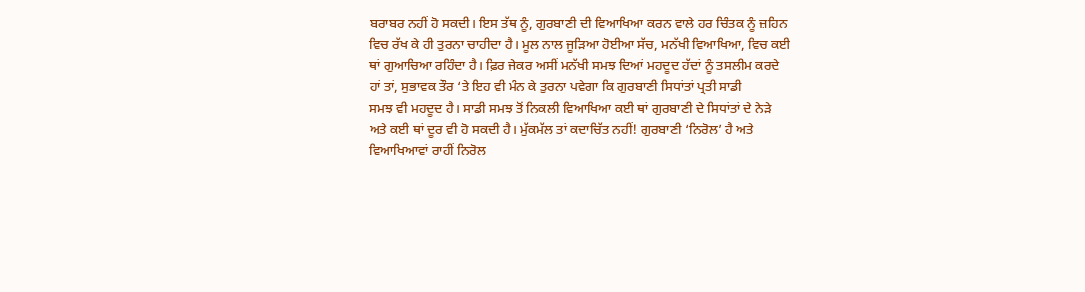ਬਰਾਬਰ ਨਹੀਂ ਹੋ ਸਕਦੀ। ਇਸ ਤੱਥ ਨੂੰ, ਗੁਰਬਾਣੀ ਦੀ ਵਿਆਖਿਆ ਕਰਨ ਵਾਲੇ ਹਰ ਚਿੰਤਕ ਨੂੰ ਜ਼ਹਿਨ
ਵਿਚ ਰੱਖ ਕੇ ਹੀ ਤੁਰਨਾ ਚਾਹੀਦਾ ਹੈ। ਮੂਲ ਨਾਲ ਜੂੜਿਆ ਹੋਈਆ ਸੱਚ, ਮਨੱਖੀ ਵਿਆਖਿਆ, ਵਿਚ ਕਈ
ਥਾਂ ਗੁਆਚਿਆ ਰਹਿੰਦਾ ਹੈ। ਫ਼ਿਰ ਜੇਕਰ ਅਸੀਂ ਮਨੱਖੀ ਸਮਝ ਦਿਆਂ ਮਹਦੂਦ ਹੱਦਾਂ ਨੂੰ ਤਸਲੀਮ ਕਰਦੇ
ਹਾਂ ਤਾਂ, ਸੁਭਾਵਕ ਤੌਰ ‘ਤੇ ਇਹ ਵੀ ਮੰਨ ਕੇ ਤੁਰਨਾ ਪਵੇਗਾ ਕਿ ਗੁਰਬਾਣੀ ਸਿਧਾਂਤਾਂ ਪ੍ਰਤੀ ਸਾਡੀ
ਸਮਝ ਵੀ ਮਹਦੂਦ ਹੈ। ਸਾਡੀ ਸਮਝ ਤੋਂ ਨਿਕਲੀ ਵਿਆਖਿਆ ਕਈ ਥਾਂ ਗੁਰਬਾਣੀ ਦੇ ਸਿਧਾਂਤਾਂ ਦੇ ਨੇੜੇ
ਅਤੇ ਕਈ ਥਾਂ ਦੂਰ ਵੀ ਹੋ ਸਕਦੀ ਹੈ। ਮੁੱਕਮੱਲ ਤਾਂ ਕਦਾਚਿੱਤ ਨਹੀਂ! ਗੁਰਬਾਣੀ ‘ਨਿਰੋਲ’ ਹੈ ਅਤੇ
ਵਿਆਖਿਆਵਾਂ ਰਾਹੀਂ ਨਿਰੋਲ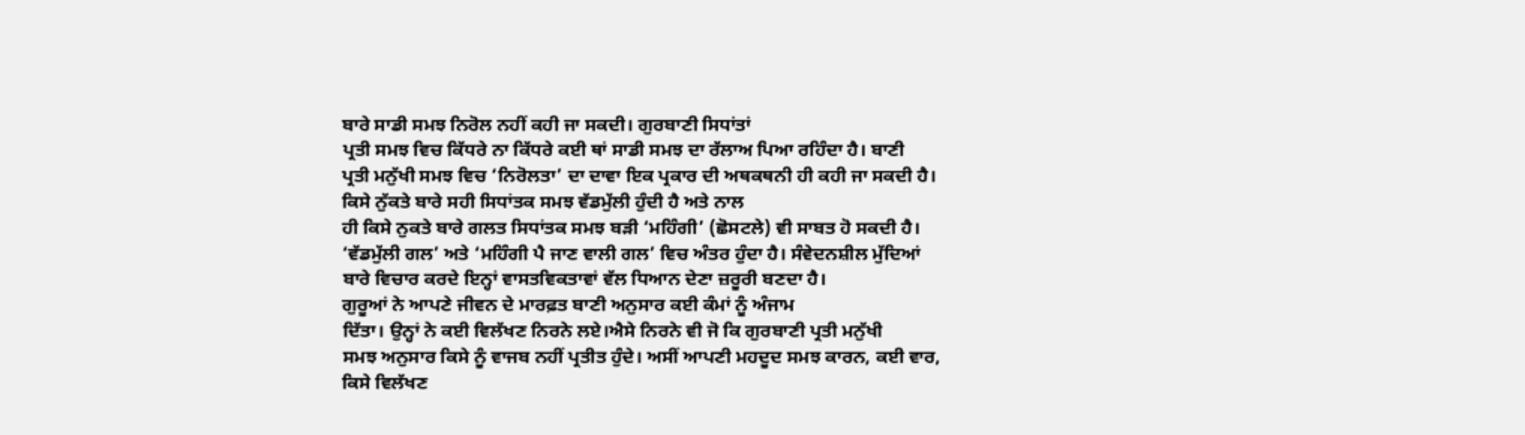ਬਾਰੇ ਸਾਡੀ ਸਮਝ ਨਿਰੋਲ ਨਹੀਂ ਕਹੀ ਜਾ ਸਕਦੀ। ਗੁਰਬਾਣੀ ਸਿਧਾਂਤਾਂ
ਪ੍ਰਤੀ ਸਮਝ ਵਿਚ ਕਿੱਧਰੇ ਨਾ ਕਿੱਧਰੇ ਕਈ ਥਾਂ ਸਾਡੀ ਸਮਝ ਦਾ ਰੱਲਾਅ ਪਿਆ ਰਹਿੰਦਾ ਹੈ। ਬਾਣੀ
ਪ੍ਰਤੀ ਮਨੁੱਖੀ ਸਮਝ ਵਿਚ ‘ਨਿਰੋਲਤਾ’ ਦਾ ਦਾਵਾ ਇਕ ਪ੍ਰਕਾਰ ਦੀ ਅਥਕਥਨੀ ਹੀ ਕਹੀ ਜਾ ਸਕਦੀ ਹੈ।
ਕਿਸੇ ਨੁੱਕਤੇ ਬਾਰੇ ਸਹੀ ਸਿਧਾਂਤਕ ਸਮਝ ਵੱਡਮੁੱਲੀ ਹੁੰਦੀ ਹੈ ਅਤੇ ਨਾਲ
ਹੀ ਕਿਸੇ ਨੁਕਤੇ ਬਾਰੇ ਗਲਤ ਸਿਧਾਂਤਕ ਸਮਝ ਬੜੀ ‘ਮਹਿੰਗੀ’ (ਛੋਸਟਲੇ) ਵੀ ਸਾਬਤ ਹੋ ਸਕਦੀ ਹੈ।
‘ਵੱਡਮੁੱਲੀ ਗਲ’ ਅਤੇ ‘ਮਹਿੰਗੀ ਪੈ ਜਾਣ ਵਾਲੀ ਗਲ’ ਵਿਚ ਅੰਤਰ ਹੁੰਦਾ ਹੈ। ਸੰਵੇਦਨਸ਼ੀਲ ਮੁੱਦਿਆਂ
ਬਾਰੇ ਵਿਚਾਰ ਕਰਦੇ ਇਨ੍ਹਾਂ ਵਾਸਤਵਿਕਤਾਵਾਂ ਵੱਲ ਧਿਆਨ ਦੇਣਾ ਜ਼ਰੂਰੀ ਬਣਦਾ ਹੈ।
ਗੁਰੂਆਂ ਨੇ ਆਪਣੇ ਜੀਵਨ ਦੇ ਮਾਰਫ਼ਤ ਬਾਣੀ ਅਨੁਸਾਰ ਕਈ ਕੰਮਾਂ ਨੂੰ ਅੰਜਾਮ
ਦਿੱਤਾ। ਉਨ੍ਹਾਂ ਨੇ ਕਈ ਵਿਲੱਖਣ ਨਿਰਨੇ ਲਏ।ਐਸੇ ਨਿਰਨੇ ਵੀ ਜੋ ਕਿ ਗੁਰਬਾਣੀ ਪ੍ਰਤੀ ਮਨੁੱਖੀ
ਸਮਝ ਅਨੁਸਾਰ ਕਿਸੇ ਨੂੰ ਵਾਜਬ ਨਹੀਂ ਪ੍ਰਤੀਤ ਹੁੰਦੇ। ਅਸੀਂ ਆਪਣੀ ਮਹਦੂਦ ਸਮਝ ਕਾਰਨ, ਕਈ ਵਾਰ,
ਕਿਸੇ ਵਿਲੱਖਣ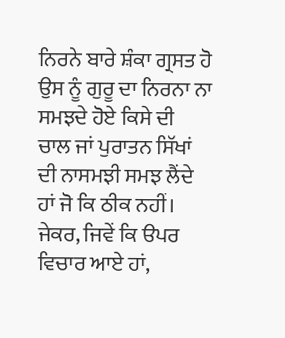ਨਿਰਨੇ ਬਾਰੇ ਸ਼ੰਕਾ ਗ੍ਰਸਤ ਹੋ ਉਸ ਨੂੰ ਗੁਰੂ ਦਾ ਨਿਰਨਾ ਨਾ ਸਮਝਦੇ ਹੋਏ ਕਿਸੇ ਦੀ
ਚਾਲ ਜਾਂ ਪੁਰਾਤਨ ਸਿੱਖਾਂ ਦੀ ਨਾਸਮਝੀ ਸਮਝ ਲੈਂਦੇ ਹਾਂ ਜੋ ਕਿ ਠੀਕ ਨਹੀਂ। ਜੇਕਰ, ਜਿਵੇਂ ਕਿ ੳਪਰ
ਵਿਚਾਰ ਆਏ ਹਾਂ,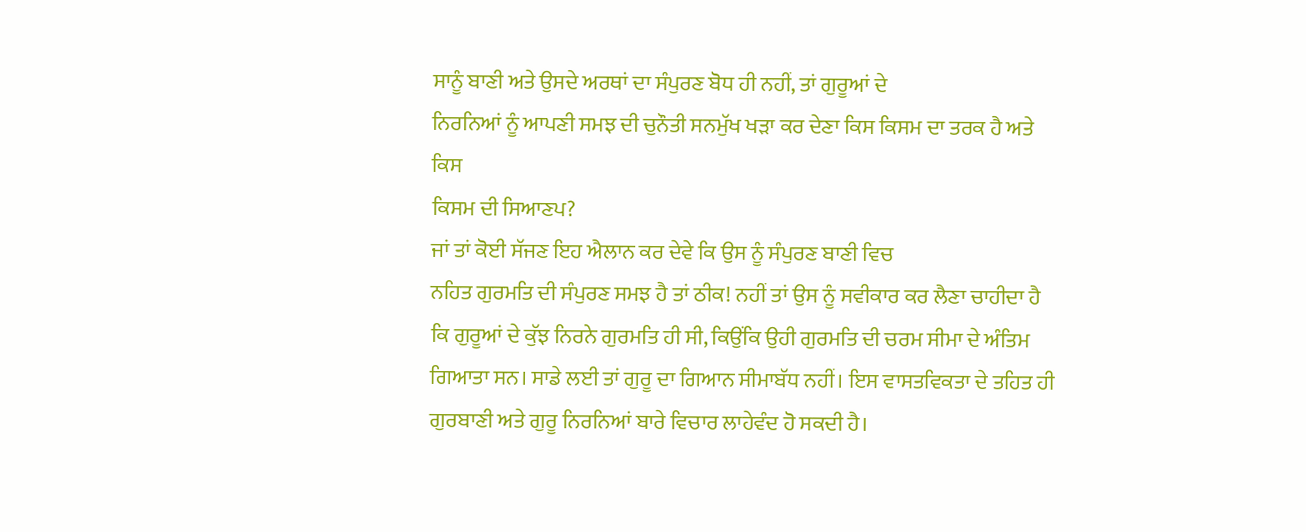ਸਾਨੂੰ ਬਾਣੀ ਅਤੇ ਉਸਦੇ ਅਰਥਾਂ ਦਾ ਸੰਪੁਰਣ ਬੋਧ ਹੀ ਨਹੀਂ, ਤਾਂ ਗੁਰੂਆਂ ਦੇ
ਨਿਰਨਿਆਂ ਨੂੰ ਆਪਣੀ ਸਮਝ ਦੀ ਚੁਨੌਤੀ ਸਨਮੁੱਖ ਖੜਾ ਕਰ ਦੇਣਾ ਕਿਸ ਕਿਸਮ ਦਾ ਤਰਕ ਹੈ ਅਤੇ ਕਿਸ
ਕਿਸਮ ਦੀ ਸਿਆਣਪ?
ਜਾਂ ਤਾਂ ਕੋਈ ਸੱਜਣ ਇਹ ਐਲਾਨ ਕਰ ਦੇਵੇ ਕਿ ਉਸ ਨੂੰ ਸੰਪੁਰਣ ਬਾਣੀ ਵਿਚ
ਨਹਿਤ ਗੁਰਮਤਿ ਦੀ ਸੰਪੁਰਣ ਸਮਝ ਹੈ ਤਾਂ ਠੀਕ! ਨਹੀਂ ਤਾਂ ਉਸ ਨੂੰ ਸਵੀਕਾਰ ਕਰ ਲੈਣਾ ਚਾਹੀਦਾ ਹੈ
ਕਿ ਗੁਰੂਆਂ ਦੇ ਕੁੱਝ ਨਿਰਨੇ ਗੁਰਮਤਿ ਹੀ ਸੀ, ਕਿਉਂਕਿ ਉਹੀ ਗੁਰਮਤਿ ਦੀ ਚਰਮ ਸੀਮਾ ਦੇ ਅੰਤਿਮ
ਗਿਆਤਾ ਸਨ। ਸਾਡੇ ਲਈ ਤਾਂ ਗੁਰੂ ਦਾ ਗਿਆਨ ਸੀਮਾਬੱਧ ਨਹੀਂ। ਇਸ ਵਾਸਤਵਿਕਤਾ ਦੇ ਤਹਿਤ ਹੀ
ਗੁਰਬਾਣੀ ਅਤੇ ਗੁਰੂ ਨਿਰਨਿਆਂ ਬਾਰੇ ਵਿਚਾਰ ਲਾਹੇਵੰਦ ਹੋ ਸਕਦੀ ਹੈ।